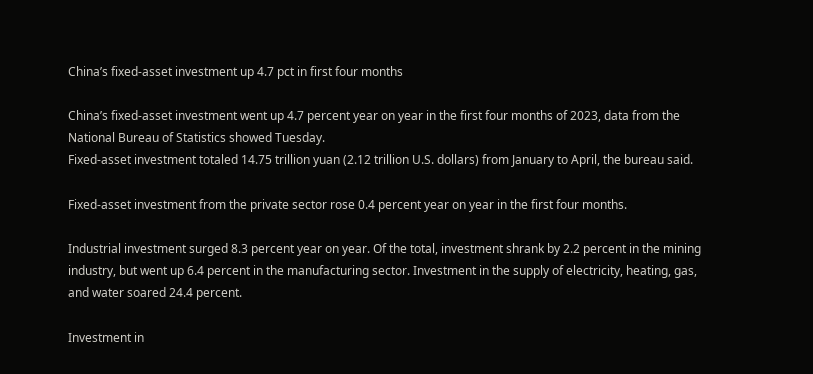China’s fixed-asset investment up 4.7 pct in first four months

China’s fixed-asset investment went up 4.7 percent year on year in the first four months of 2023, data from the National Bureau of Statistics showed Tuesday.
Fixed-asset investment totaled 14.75 trillion yuan (2.12 trillion U.S. dollars) from January to April, the bureau said.

Fixed-asset investment from the private sector rose 0.4 percent year on year in the first four months.

Industrial investment surged 8.3 percent year on year. Of the total, investment shrank by 2.2 percent in the mining industry, but went up 6.4 percent in the manufacturing sector. Investment in the supply of electricity, heating, gas, and water soared 24.4 percent.

Investment in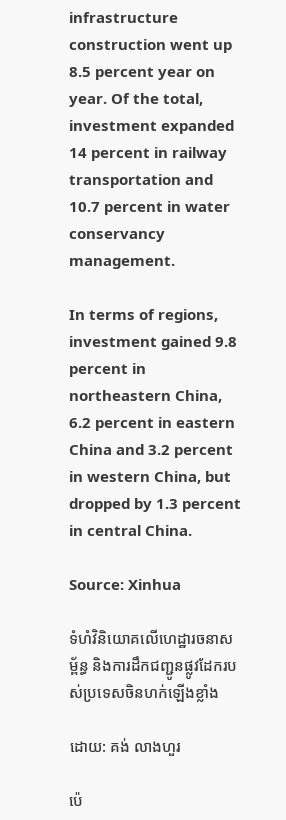infrastructure construction went up 8.5 percent year on year. Of the total, investment expanded 14 percent in railway transportation and 10.7 percent in water conservancy management.

In terms of regions, investment gained 9.8 percent in northeastern China, 6.2 percent in eastern China and 3.2 percent in western China, but dropped by 1.3 percent in central China.

Source: Xinhua

ទំហំវិនិយោគលើហេដ្ឋារចនាសម្ព័ន្ធ និងការដឹកជញ្ជូនផ្លូវដែករបស់ប្រទេសចិនហក់ឡើងខ្លាំង

ដោយ: គង់ លាងហួរ

ប៉េ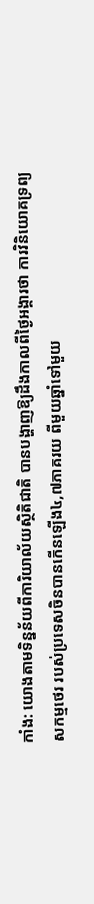កាំង: យោងតាមទិន្នន័យពីការិយាល័យស្ថិតិជាតិ បានបង្ហាញឱ្យដឹងកាលពីថ្ងៃអង្គារថា ការវិនិយោគទ្រព្យសកម្មថេរ របស់ប្រទេសចិនបានកើនឡើង៤,៧ភាគរយ ពីមួយឆ្នាំទៅមួយ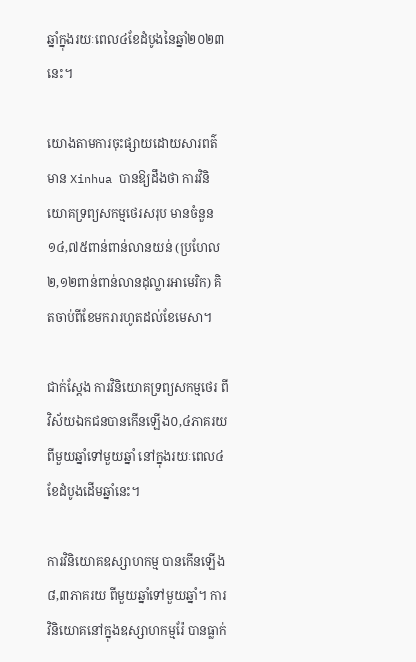ឆ្នាំក្នុងរយៈពេល៤ខែដំបូងនៃឆ្នាំ២០២៣នេះ។

យោងតាមការចុះផ្សាយដោយសារពត៌មាន Xinhua បានឱ្យដឹងថា ការវិនិយោគទ្រព្យសកម្មថេរសរុប មានចំនួន១៤,៧៥ពាន់ពាន់លានយន់ (ប្រហែល២,១២ពាន់ពាន់លានដុល្លារអាមេរិក) គិតចាប់ពីខែមករារហូតដល់ខែមេសា។

ជាក់ស្តែង ការវិនិយោគទ្រព្យសកម្មថេរ ពីវិស័យឯកជនបានកើនឡើង០,៤ភាគរយ ពីមួយឆ្នាំទៅមួយឆ្នាំ នៅក្នុងរយៈពេល៤ខែដំបូងដើមឆ្នាំនេះ។

ការវិនិយោគឧស្សាហកម្ម បានកើនឡើង៨,៣ភាគរយ ពីមួយឆ្នាំទៅមួយឆ្នាំ។ ការវិនិយោគនៅក្នុងឧស្សាហកម្មរ៉ែ បានធ្លាក់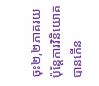ចុះ២,២ភាគរយ ប៉ុន្តែការវិនិយោគបានកើន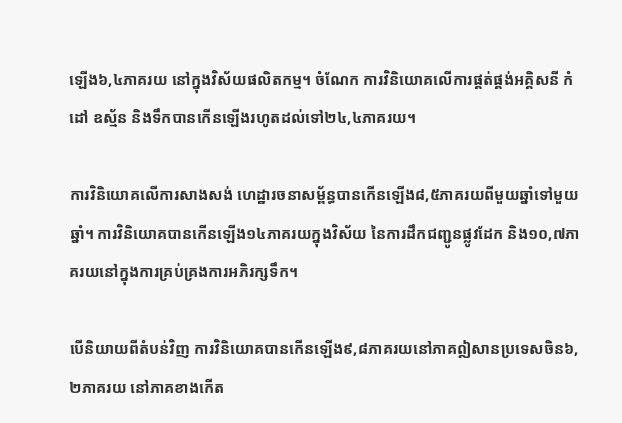ឡើង៦,៤ភាគរយ នៅក្នុងវិស័យផលិតកម្ម។ ចំណែក ការវិនិយោគលើការផ្គត់ផ្គង់អគ្គិសនី កំដៅ ឧស្ម័ន និងទឹកបានកើនឡើងរហូតដល់ទៅ២៤,៤ភាគរយ។

ការវិនិយោគលើការសាងសង់ ហេដ្ឋារចនាសម្ព័ន្ធបានកើនឡើង៨,៥ភាគរយពីមួយឆ្នាំទៅមួយឆ្នាំ។ ការវិនិយោគបានកើនឡើង១៤ភាគរយក្នុងវិស័យ នៃការដឹកជញ្ជូនផ្លូវដែក និង១០,៧ភាគរយនៅក្នុងការគ្រប់គ្រងការអភិរក្សទឹក។

បើនិយាយពីតំបន់វិញ ការវិនិយោគបានកើនឡើង៩,៨ភាគរយនៅភាគឦសានប្រទេសចិន៦,២ភាគរយ នៅភាគខាងកើត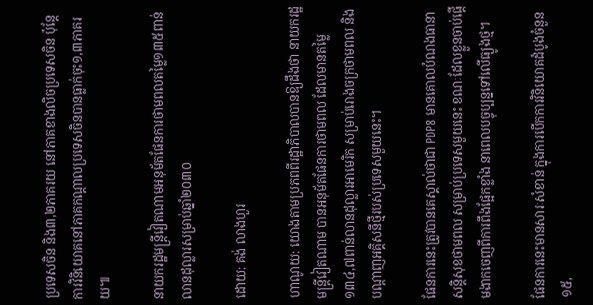ប្រទេសចិន និង៣,២ភាគរយ នៅភាគខាងលិចប្រទេសចិន ប៉ុន្តែការវិនិយោគនៅភាគកណ្តាលប្រទេសចិនបានធ្លាក់ចុះ១,៣ភាគរយ៕

នាយករដ្ឋមន្ត្រីវៀតណាមអនុម័តផែនការថាមពលតម្លៃ១៣៥ពាន់លានដុល្លារសម្រាប់ឆ្នាំ២០៣០

ដោយ: គង់ លាងហួរ

ហាណូយ: យោងតាមប្រភពពីរដ្ឋាភិបាលបានឱ្យដឹងថា នាយករដ្ឋមន្ត្រីវៀតណាម បានអនុម័តផែនការថាមពល ដែលមានតម្លៃ១៣៤,៧ពាន់លានដុល្លារអាមេរិក សម្រាប់រោងចក្រថាមពល និងបណ្តាញអគ្គិសនីថ្មីរបស់ប្រទេសមួយនេះ។

ផែនការនេះត្រូវបានគេស្គាល់ថាជា PDP8 មានគោលបំណងធានាសន្តិសុខថាមពល សម្រាប់ប្រទេសមួយនេះ ខណៈដែលខ្លួនចាប់ផ្តើមងាកចេញពីការពឹងផ្អែកខ្លាំង នាពេលបច្ចុប្បន្នទៅលើធ្យូងថ្ម។

ផែនការនេះមានសារៈសំខាន់ ក្នុងការបើកការវិនិយោគដំបូងចំនួន១៥,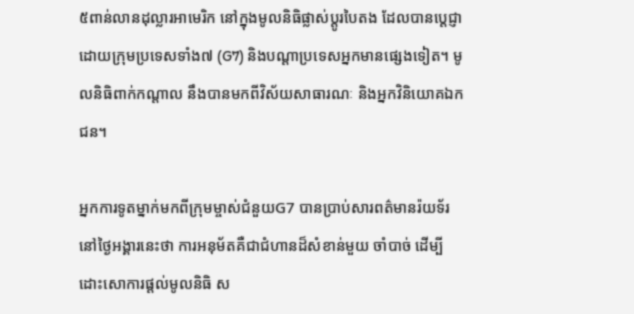៥ពាន់លានដុល្លារអាមេរិក នៅក្នុងមូលនិធិផ្លាស់ប្តូរបៃតង ដែលបានប្តេជ្ញា ដោយក្រុមប្រទេសទាំង៧ (G7) និងបណ្តាប្រទេសអ្នកមានផ្សេងទៀត។ មូលនិធិពាក់កណ្តាល នឹងបានមកពីវិស័យសាធារណៈ និងអ្នកវិនិយោគឯកជន។

អ្នកការទូតម្នាក់មកពីក្រុមម្ចាស់ជំនួយG7 បានប្រាប់សារពត៌មានរ៉យទ័រនៅថ្ងៃអង្គារនេះថា ការអនុម័តគឺជាជំហានដ៏សំខាន់មួយ ចាំបាច់ ដើម្បីដោះសោការផ្តល់មូលនិធិ ស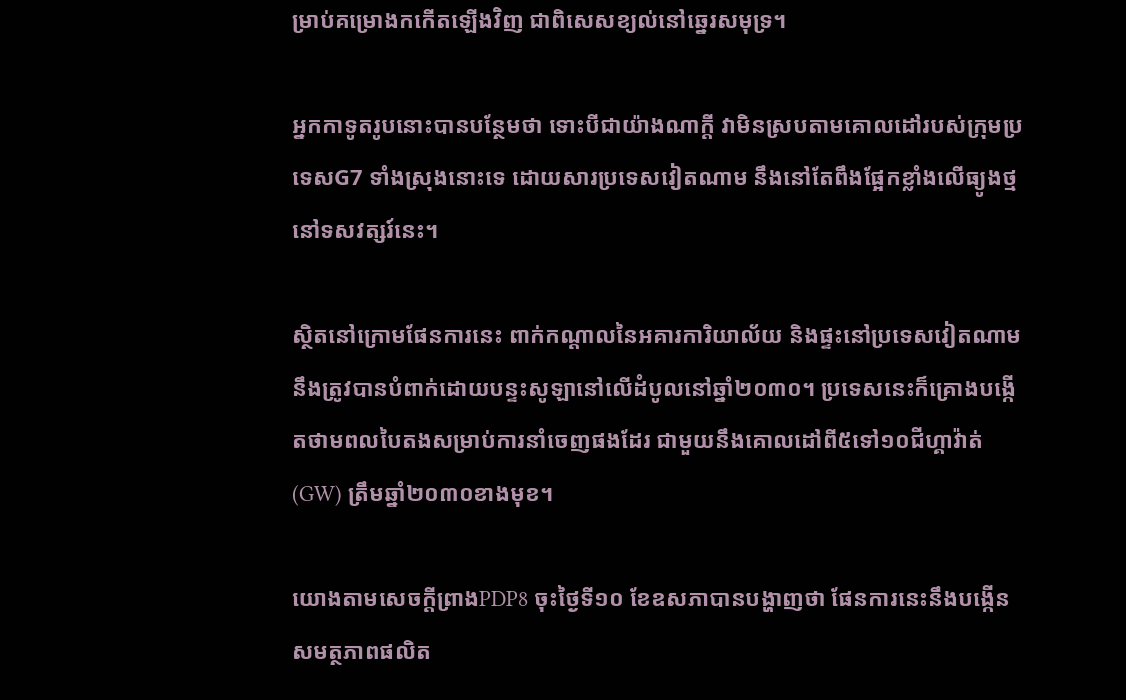ម្រាប់គម្រោងកកើតឡើងវិញ ជាពិសេសខ្យល់នៅឆ្នេរសមុទ្រ។

អ្នកកាទូតរូបនោះបានបន្ថែមថា ទោះបីជាយ៉ាងណាក្តី វាមិនស្របតាមគោលដៅរបស់ក្រុមប្រទេសG7 ទាំងស្រុងនោះទេ ដោយសារប្រទេសវៀតណាម នឹងនៅតែពឹងផ្អែកខ្លាំងលើធ្យូងថ្ម នៅទសវត្សរ៍នេះ។

ស្ថិតនៅក្រោមផែនការនេះ ពាក់កណ្តាលនៃអគារការិយាល័យ និងផ្ទះនៅប្រទេសវៀតណាម នឹងត្រូវបានបំពាក់ដោយបន្ទះសូឡានៅលើដំបូលនៅឆ្នាំ២០៣០។ ប្រទេសនេះក៏គ្រោងបង្កើតថាមពលបៃតងសម្រាប់ការនាំចេញផងដែរ ជាមួយនឹងគោលដៅពី៥ទៅ១០ជីហ្គាវ៉ាត់ (GW) ត្រឹមឆ្នាំ២០៣០ខាងមុខ។

យោងតាមសេចក្តីព្រាងPDP8 ចុះថ្ងៃទី១០ ខែឧសភាបានបង្ហាញថា ផែនការនេះនឹងបង្កើន សមត្ថភាពផលិត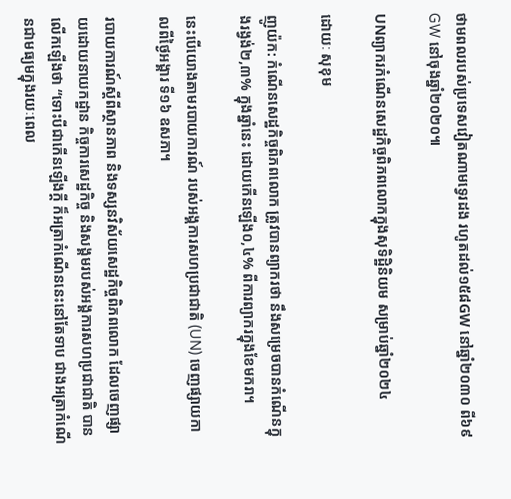ថាមពលរបស់ប្រទេសវៀតណាមទ្វេរដង រហូតដល់១៥៨GW នៅឆ្នាំ២០៣០ ពី៦៩GW នៅចុងឆ្នាំ២០២០៕

UNព្យាករកំណើនសេដ្ឋកិច្ចពិភពលោកក្នុងសុទិដ្ឋិនិយម សម្រាប់ឆ្នាំ២០២៤

ដោយៈ សុខុម

ញូយ៉ក: កំណើនសេដ្ឋកិច្ចពិភពលោក ត្រូវបានព្យាករថា នឹងសម្រេចបានកំណើនក្នុងរង្វង់២,៣% ក្នុងឆ្នាំនេះ ដោយកើនឡើង០,៤% ពីការព្យាករក្នុងខែមករា។

នេះបើយោងតាមរបាយការណ៍ របស់អង្គការសហប្រជាជាតិ (UN) ចេញផ្សាយកាលពីថ្ងៃអង្គារ ទី១៦ ឧសភា។

របាយការណ៍ស្តីពីស្ថានភាព និងទស្សនវិស័យសេដ្ឋកិច្ចពិភពលោក ដែលចេញផ្សាយដោយនាយកដ្ឋាន កិច្ចការសេដ្ឋកិច្ច និងសង្គមរបស់អង្គការសហប្រជាជាតិ បានលើកឡើងថា “ទោះបីជាកើនឡើងក្ដី ក៏អត្រាកំណើននេះនៅតែទាប ជាងអត្រាកំណើនជាមធ្យមក្នុងរយៈពេល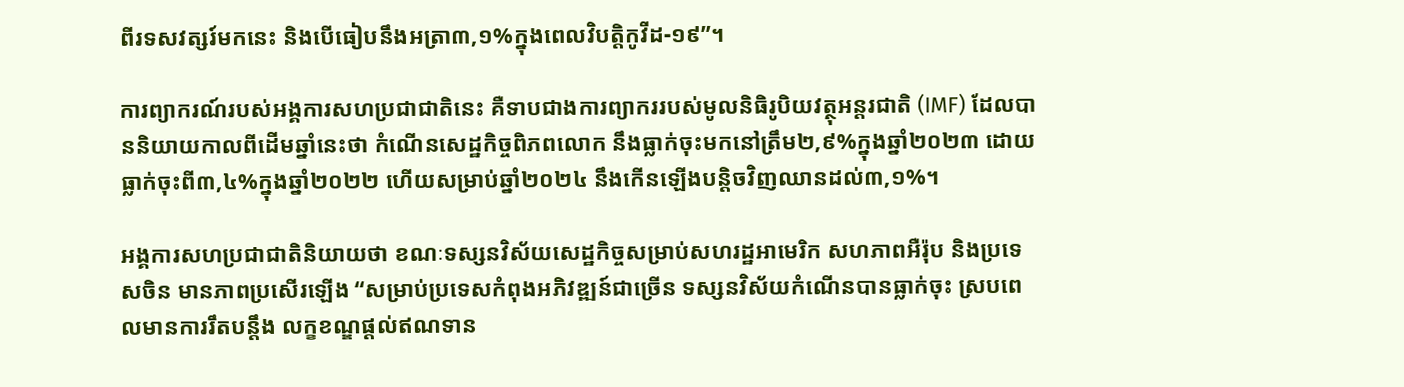ពីរទសវត្សរ៍មកនេះ និងបើធៀបនឹងអត្រា៣,១%ក្នុងពេលវិបត្តិកូវីដ-១៩”។

ការព្យាករណ៍របស់អង្គការសហប្រជាជាតិនេះ គឺទាបជាងការព្យាកររបស់មូលនិធិរូបិយវត្ថុអន្តរជាតិ (IMF) ដែលបាននិយាយកាលពីដើមឆ្នាំនេះថា កំណើនសេដ្ឋកិច្ចពិភពលោក នឹងធ្លាក់ចុះមកនៅត្រឹម២,៩%ក្នុងឆ្នាំ២០២៣ ដោយធ្លាក់ចុះពី៣,៤%ក្នុងឆ្នាំ២០២២ ហើយសម្រាប់ឆ្នាំ២០២៤ នឹងកើនឡើងបន្តិចវិញឈានដល់៣,១%។

អង្គការសហប្រជាជាតិនិយាយថា ខណៈទស្សនវិស័យសេដ្ឋកិច្ចសម្រាប់សហរដ្ឋអាមេរិក សហភាពអឺរ៉ុប និងប្រទេសចិន មានភាពប្រសើរឡើង “សម្រាប់ប្រទេសកំពុងអភិវឌ្ឍន៍ជាច្រើន ទស្សនវិស័យកំណើនបានធ្លាក់ចុះ ស្របពេលមានការរឹតបន្តឹង លក្ខខណ្ឌផ្ដល់ឥណទាន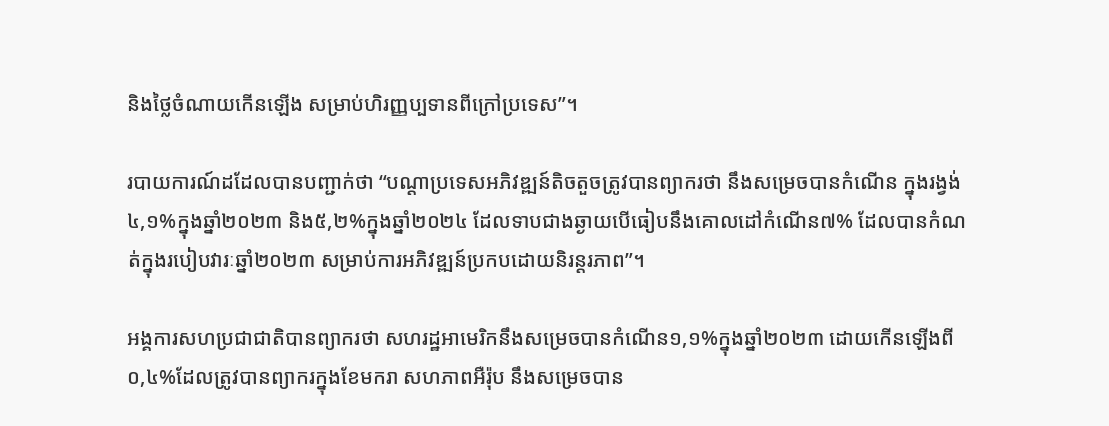និងថ្លៃចំណាយកើនឡើង សម្រាប់ហិរញ្ញប្បទានពីក្រៅប្រទេស”។

របាយការណ៍ដដែលបានបញ្ជាក់ថា “បណ្ដាប្រទេសអភិវឌ្ឍន៍តិចតួចត្រូវបានព្យាករថា នឹងសម្រេចបានកំណើន ក្នុងរង្វង់៤,១%ក្នុងឆ្នាំ២០២៣ និង៥,២%ក្នុងឆ្នាំ២០២៤ ដែលទាបជាងឆ្ងាយបើធៀបនឹងគោលដៅកំណើន៧% ដែលបានកំណត់ក្នុងរបៀបវារៈឆ្នាំ២០២៣ សម្រាប់ការអភិវឌ្ឍន៍ប្រកបដោយនិរន្តរភាព”។

អង្គការសហប្រជាជាតិបានព្យាករថា សហរដ្ឋអាមេរិកនឹងសម្រេចបានកំណើន១,១%ក្នុងឆ្នាំ២០២៣ ដោយកើនឡើងពី០,៤%ដែលត្រូវបានព្យាករក្នុងខែមករា សហភាពអឺរ៉ុប នឹងសម្រេចបាន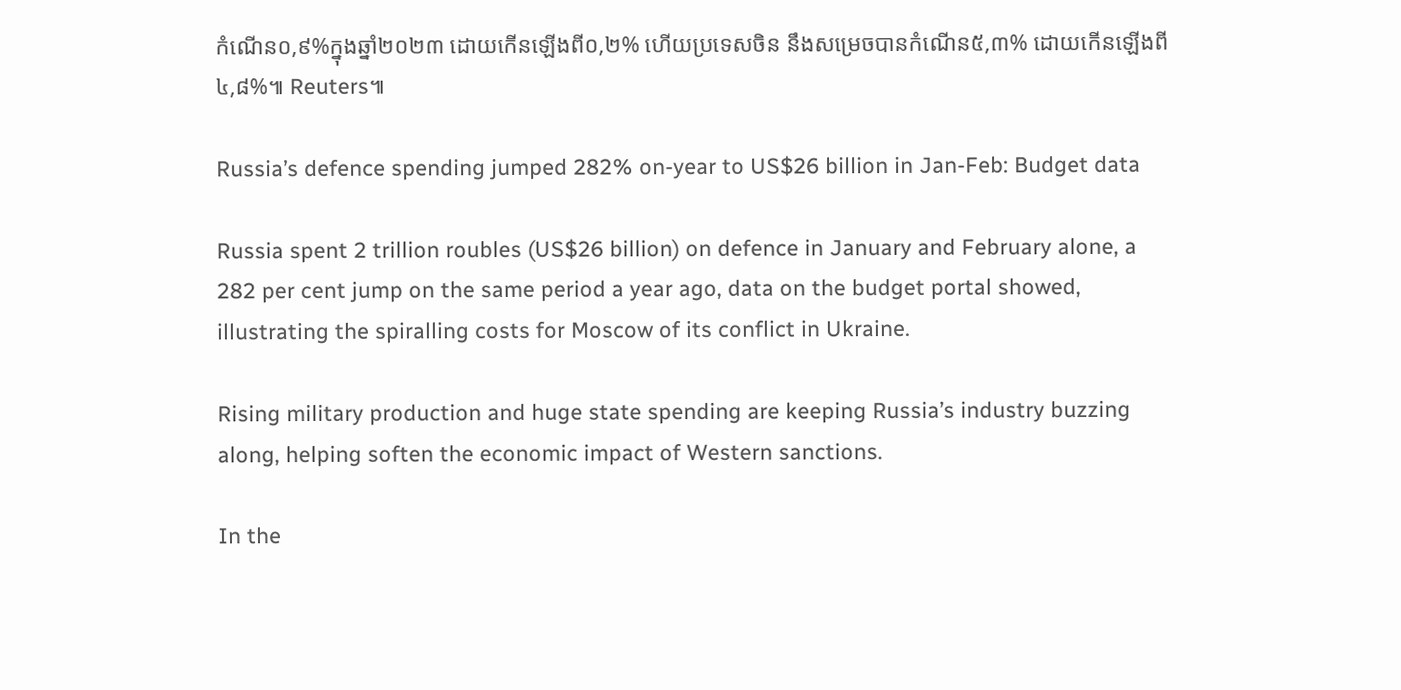កំណើន០,៩%ក្នុងឆ្នាំ២០២៣ ដោយកើនឡើងពី០,២% ហើយប្រទេសចិន នឹងសម្រេចបានកំណើន៥,៣% ដោយកើនឡើងពី៤,៨%៕ Reuters៕

Russia’s defence spending jumped 282% on-year to US$26 billion in Jan-Feb: Budget data

Russia spent 2 trillion roubles (US$26 billion) on defence in January and February alone, a 282 per cent jump on the same period a year ago, data on the budget portal showed, illustrating the spiralling costs for Moscow of its conflict in Ukraine.

Rising military production and huge state spending are keeping Russia’s industry buzzing along, helping soften the economic impact of Western sanctions.

In the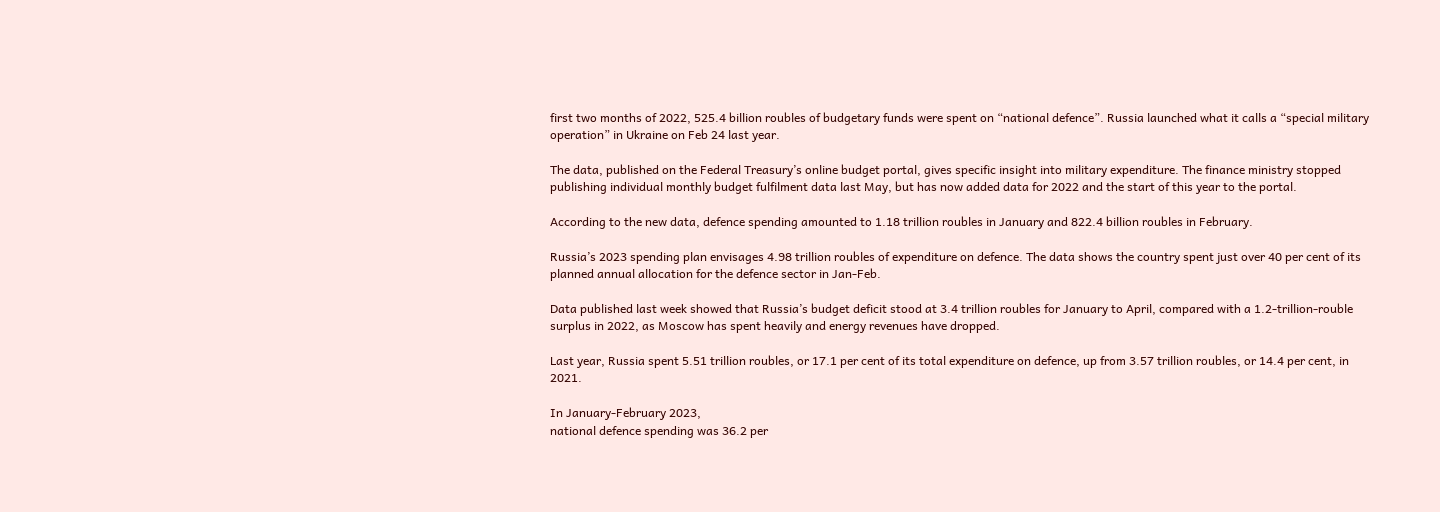first two months of 2022, 525.4 billion roubles of budgetary funds were spent on “national defence”. Russia launched what it calls a “special military operation” in Ukraine on Feb 24 last year.

The data, published on the Federal Treasury’s online budget portal, gives specific insight into military expenditure. The finance ministry stopped publishing individual monthly budget fulfilment data last May, but has now added data for 2022 and the start of this year to the portal.

According to the new data, defence spending amounted to 1.18 trillion roubles in January and 822.4 billion roubles in February.

Russia’s 2023 spending plan envisages 4.98 trillion roubles of expenditure on defence. The data shows the country spent just over 40 per cent of its planned annual allocation for the defence sector in Jan-Feb.

Data published last week showed that Russia’s budget deficit stood at 3.4 trillion roubles for January to April, compared with a 1.2-trillion-rouble surplus in 2022, as Moscow has spent heavily and energy revenues have dropped.

Last year, Russia spent 5.51 trillion roubles, or 17.1 per cent of its total expenditure on defence, up from 3.57 trillion roubles, or 14.4 per cent, in 2021.

In January-February 2023,
national defence spending was 36.2 per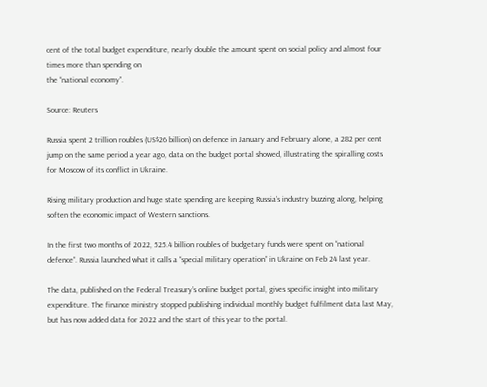cent of the total budget expenditure, nearly double the amount spent on social policy and almost four times more than spending on
the “national economy”.

Source: Reuters

Russia spent 2 trillion roubles (US$26 billion) on defence in January and February alone, a 282 per cent jump on the same period a year ago, data on the budget portal showed, illustrating the spiralling costs for Moscow of its conflict in Ukraine.

Rising military production and huge state spending are keeping Russia’s industry buzzing along, helping soften the economic impact of Western sanctions.

In the first two months of 2022, 525.4 billion roubles of budgetary funds were spent on “national defence”. Russia launched what it calls a “special military operation” in Ukraine on Feb 24 last year.

The data, published on the Federal Treasury’s online budget portal, gives specific insight into military expenditure. The finance ministry stopped publishing individual monthly budget fulfilment data last May, but has now added data for 2022 and the start of this year to the portal.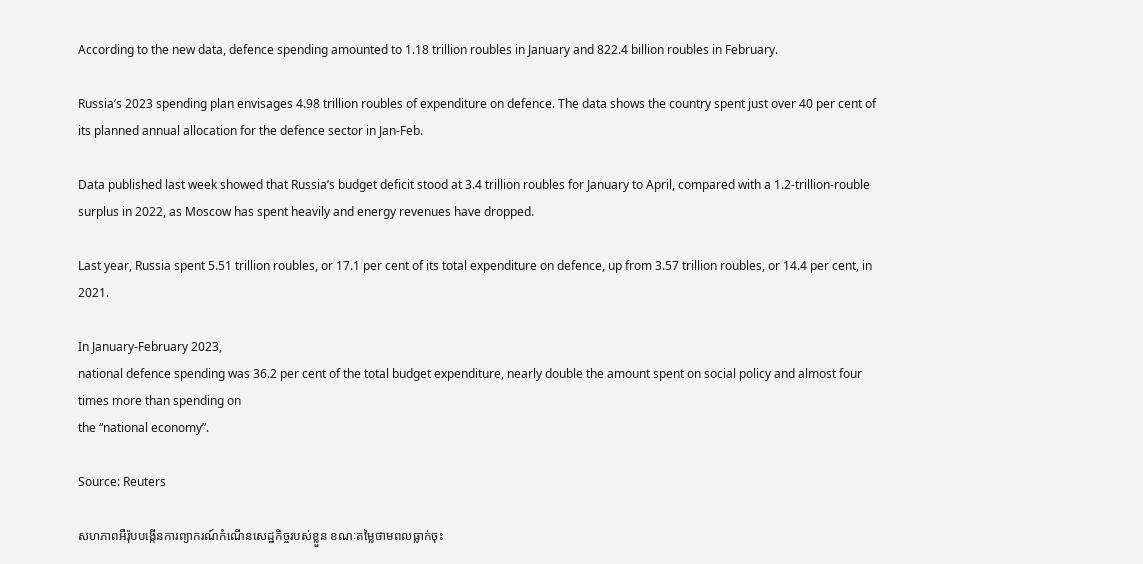According to the new data, defence spending amounted to 1.18 trillion roubles in January and 822.4 billion roubles in February.

Russia’s 2023 spending plan envisages 4.98 trillion roubles of expenditure on defence. The data shows the country spent just over 40 per cent of its planned annual allocation for the defence sector in Jan-Feb.

Data published last week showed that Russia’s budget deficit stood at 3.4 trillion roubles for January to April, compared with a 1.2-trillion-rouble surplus in 2022, as Moscow has spent heavily and energy revenues have dropped.

Last year, Russia spent 5.51 trillion roubles, or 17.1 per cent of its total expenditure on defence, up from 3.57 trillion roubles, or 14.4 per cent, in 2021.

In January-February 2023,
national defence spending was 36.2 per cent of the total budget expenditure, nearly double the amount spent on social policy and almost four times more than spending on
the “national economy”.

Source: Reuters

សហភាពអឺរ៉ុបបង្កើនការព្យាករណ៍កំណើនសេដ្ឋកិច្ចរបស់ខ្លួន ខណៈតម្លៃថាមពលធ្លាក់ចុះ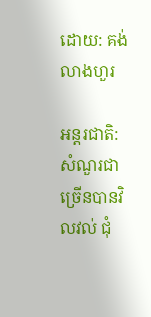ដោយ: គង់ លាងហួរ

អន្តរជាតិ: សំណួរជាច្រើនបានវិលវល់ ជុំ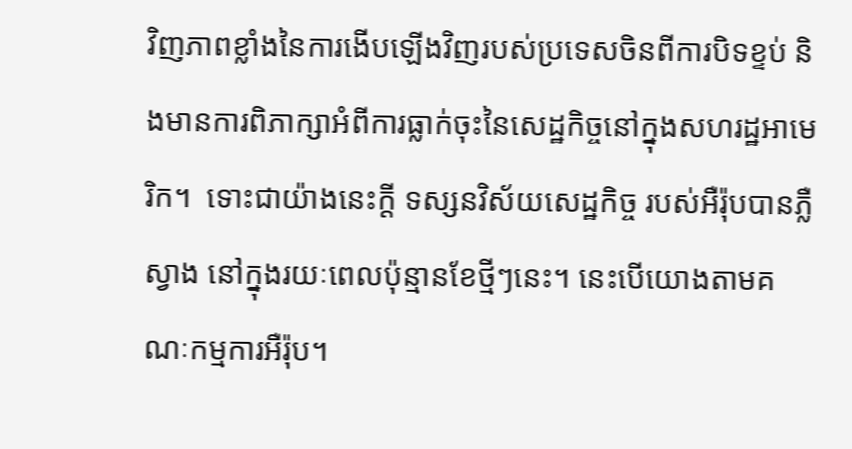វិញភាពខ្លាំងនៃការងើបឡើងវិញរបស់ប្រទេសចិនពីការបិទខ្ទប់ និងមានការពិភាក្សាអំពីការធ្លាក់ចុះនៃសេដ្ឋកិច្ចនៅក្នុងសហរដ្ឋអាមេរិក។  ទោះជាយ៉ាងនេះក្តី ទស្សនវិស័យសេដ្ឋកិច្ច របស់អឺរ៉ុបបានភ្លឺស្វាង នៅក្នុងរយៈពេលប៉ុន្មានខែថ្មីៗនេះ។ នេះបើយោងតាមគណៈកម្មការអឺរ៉ុប។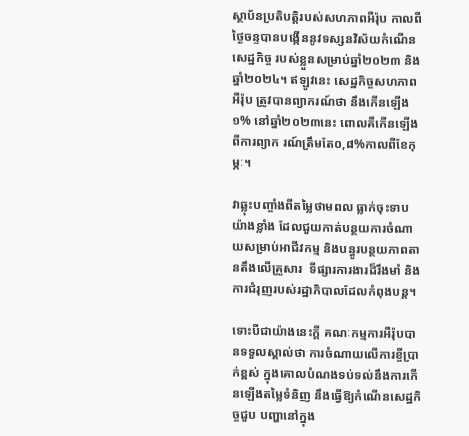ស្ថាប័នប្រតិបត្តិរបស់សហភាពអឺរ៉ុប កាលពីថ្ងៃចន្ទបានបង្កើននូវទស្សនវិស័យកំណើនសេដ្ឋកិច្ច របស់ខ្លួនសម្រាប់ឆ្នាំ២០២៣ និងឆ្នាំ២០២៤។ ឥឡូវនេះ សេដ្ឋកិច្ចសហភាពអឺរ៉ុប ត្រូវបានព្យាករណ៍ថា នឹងកើនឡើង១% នៅឆ្នាំ២០២៣នេះ ពោលគឺកើនឡើងពីការព្យាក រណ៍ត្រឹមតែ០,៨%កាលពីខែកុម្ភៈ។

វាឆ្លុះបញ្ចាំងពីតម្លៃថាមពល ធ្លាក់ចុះទាបយ៉ាងខ្លាំង ដែលជួយកាត់បន្ថយការចំណាយសម្រាប់អាជីវកម្ម និងបន្ធូរបន្ថយភាពតានតឹងលើគ្រួសារ  ទីផ្សារការងារដ៏រឹងមាំ និងការជំរុញរបស់រដ្ឋាភិបាលដែលកំពុងបន្ត។

ទោះបីជាយ៉ាងនេះក្តី គណៈកម្មការអឺរ៉ុបបានទទួលស្គាល់ថា ការចំណាយលើការខ្ចីប្រាក់ខ្ពស់ ក្នុងគោលបំណងទប់ទល់នឹងការកើនឡើងតម្លៃទំនិញ នឹងធ្វើឱ្យកំណើនសេដ្ឋកិច្ចជួប បញ្ហានៅក្នុង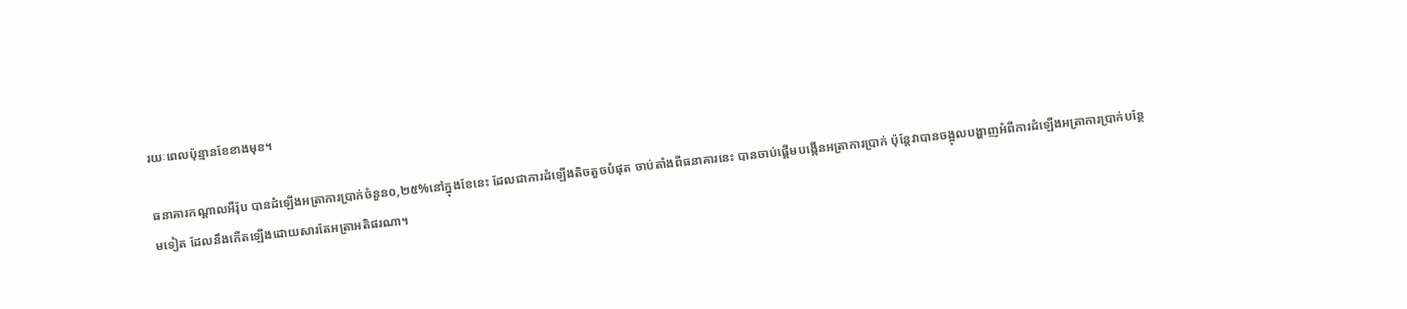រយៈពេលប៉ុន្មានខែខាងមុខ។

ធនាគារកណ្តាលអឺរ៉ុប បានដំឡើងអត្រាការប្រាក់ចំនួន០,២៥%នៅក្នុងខែនេះ ដែលជាការដំឡើងតិចតួចបំផុត ចាប់តាំងពីធនាគារនេះ បានចាប់ផ្តើមបង្កើនអត្រាការប្រាក់ ប៉ុន្តែវាបានចង្អុលបង្ហាញអំពីការដំឡើងអត្រាការប្រាក់បន្ថែមទៀត ដែលនឹងកើតឡើងដោយសារតែអត្រាអតិផរណា។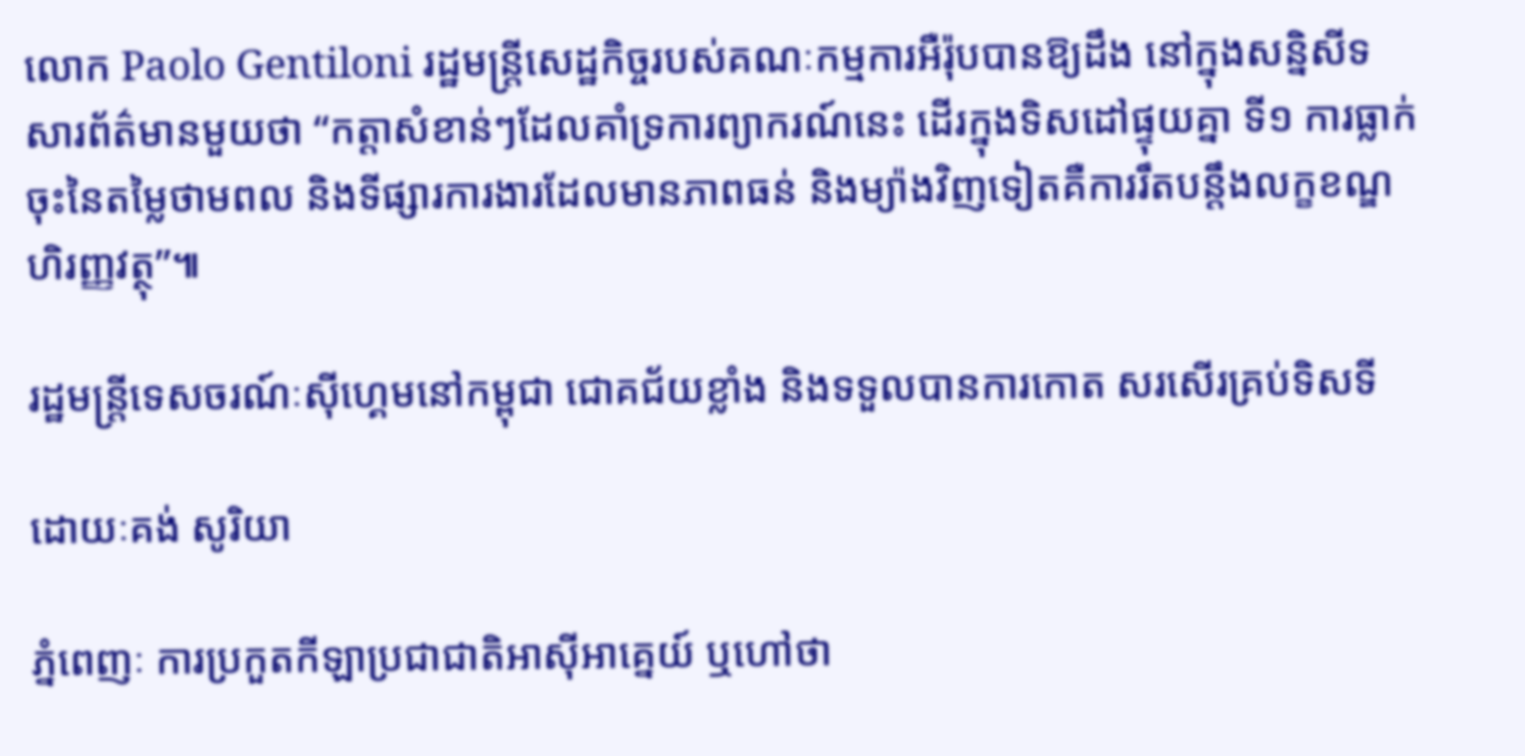លោក Paolo Gentiloni រដ្ឋមន្ត្រីសេដ្ឋកិច្ចរបស់គណៈកម្មការអឺរ៉ុបបានឱ្យដឹង នៅក្នុងសន្និសីទសារព័ត៌មានមួយថា “កត្តាសំខាន់ៗដែលគាំទ្រការព្យាករណ៍នេះ ដើរក្នុងទិសដៅផ្ទុយគ្នា ទី១ ការធ្លាក់ចុះនៃតម្លៃថាមពល និងទីផ្សារការងារដែលមានភាពធន់ និងម្យ៉ាងវិញទៀតគឺការរឹតបន្តឹងលក្ខខណ្ឌហិរញ្ញវត្ថុ”៕

រដ្ឋមន្រ្តីទេសចរណ៍ៈស៊ីហ្គេមនៅកម្ពុជា ជោគជ័យខ្លាំង និងទទួលបានការកោត សរសើរគ្រប់ទិសទី

ដោយៈគង់ សូរិយា

ភ្នំពេញៈ ការប្រកួតកីឡាប្រជាជាតិអាស៊ីអាគ្នេយ៍ ឬហៅថា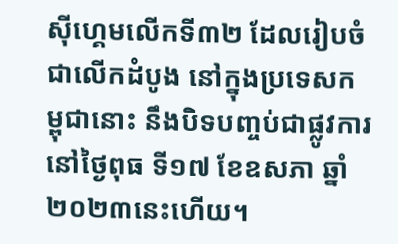ស៊ីហ្គេមលើកទី៣២ ដែលរៀបចំជាលើកដំបូង នៅក្នុងប្រទេសកម្ពុជានោះ នឹងបិទបញ្ចប់ជាផ្លូវការនៅថ្ងៃពុធ ទី១៧ ខែឧសភា ឆ្នាំ២០២៣នេះហើយ។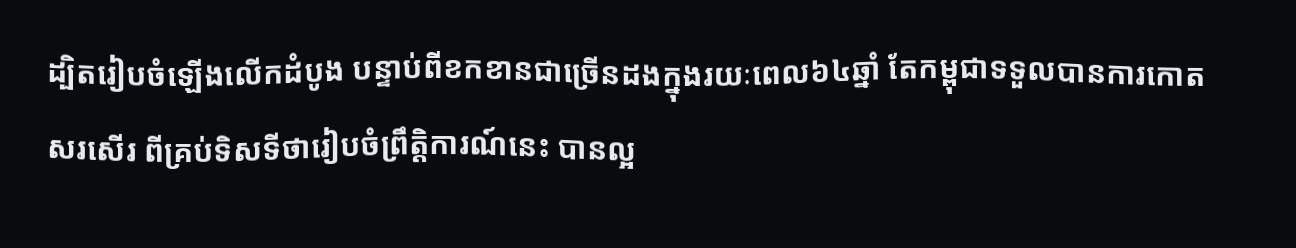ដ្បិតរៀបចំឡើងលើកដំបូង បន្ទាប់ពីខកខានជាច្រើនដងក្នុងរយៈពេល៦៤ឆ្នាំ តែកម្ពុជាទទួលបានការកោតសរសើរ ពីគ្រប់ទិសទីថារៀបចំព្រឹត្តិការណ៍នេះ បានល្អ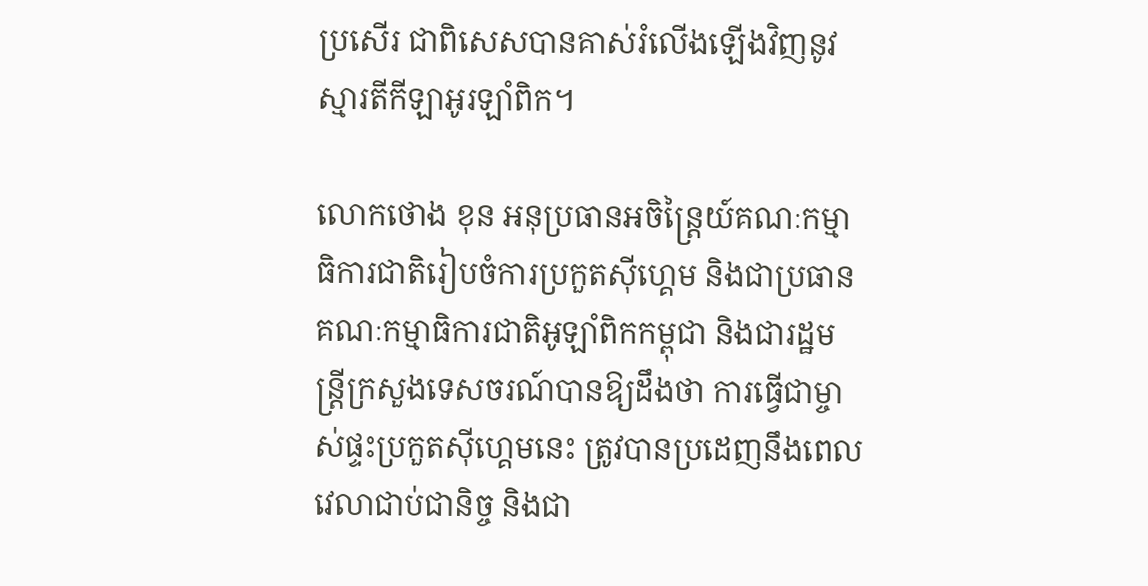ប្រសើរ ជាពិសេសបានគាស់រំលើងឡើងវិញនូវស្មារតីកីឡាអូរឡាំពិក។

លោកថោង ខុន អនុប្រធានអចិន្ត្រៃយ៍គណៈកម្មាធិការជាតិរៀបចំការប្រកួតស៊ីហ្គេម និងជាប្រធានគណៈកម្មាធិការជាតិអូឡាំពិកកម្ពុជា និងជារដ្ឋមន្រ្តីក្រសួងទេសចរណ៍បានឱ្យដឹងថា ការធ្វើជាម្ចាស់ផ្ទះប្រកួតស៊ីហ្គេមនេះ ត្រូវបានប្រដេញនឹងពេលវេលាជាប់ជានិច្ច និងជា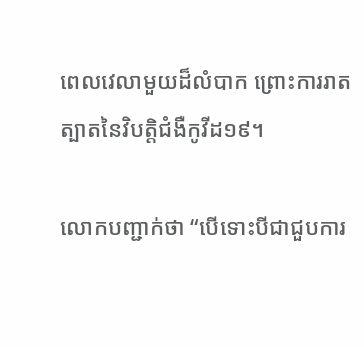ពេលវេលាមួយដ៏លំបាក ព្រោះការរាតត្បាតនៃវិបត្តិជំងឺកូវីដ១៩។

លោកបញ្ជាក់ថា “បើទោះបីជាជួបការ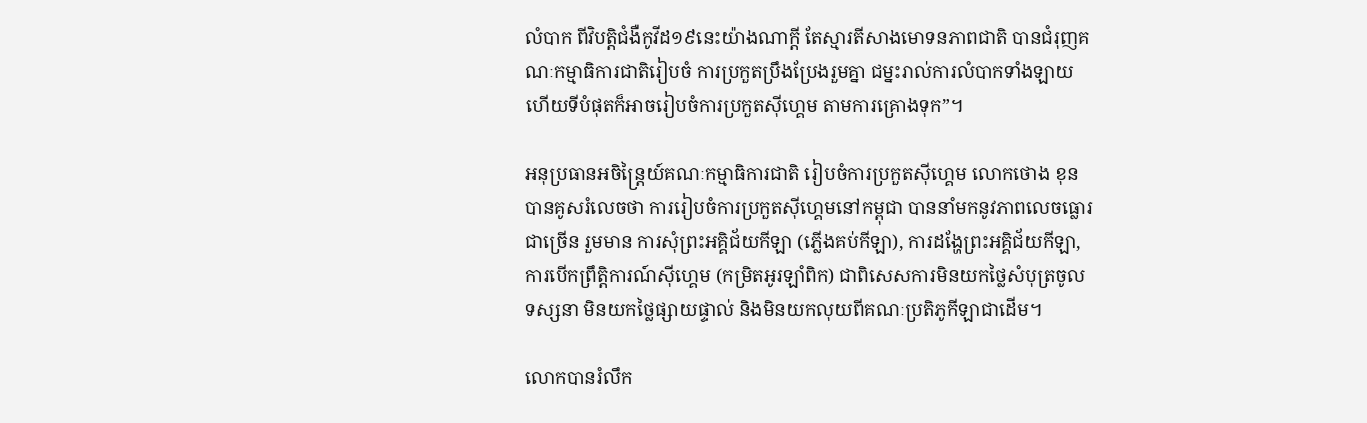លំបាក ពីវិបត្តិជំងឺកូវីដ១៩នេះយ៉ាងណាក្តី តែស្មារតីសាងមោទនភាពជាតិ បានជំរុញគណៈកម្មាធិការជាតិរៀបចំ ការប្រកួតប្រឹងប្រែងរួមគ្នា ជម្នះរាល់ការលំបាកទាំងឡាយ ហើយទីបំផុតក៏អាចរៀបចំការប្រកួតស៊ីហ្គេម តាមការគ្រោងទុក”។

អនុប្រធានអចិន្ត្រៃយ៍គណៈកម្មាធិការជាតិ រៀបចំការប្រកួតស៊ីហ្គេម លោកថោង ខុន បានគូសរំលេចថា ការរៀបចំការប្រកួតស៊ីហ្គេមនៅកម្ពុជា បាននាំមកនូវភាពលេចធ្លោរជាច្រើន រួមមាន ការសុំព្រះអគ្គិជ័យកីឡា (ភ្លើងគប់កីឡា), ការដង្ហែព្រះអគ្គិជ័យកីឡា, ការបើកព្រឹត្តិការណ៍ស៊ីហ្គេម (កម្រិតអូរឡាំពិក) ជាពិសេសការមិនយកថ្លៃសំបុត្រចូលទស្សនា មិនយកថ្លៃផ្សាយផ្ទាល់ និងមិនយកលុយពីគណៈប្រតិភូកីឡាជាដើម។

លោកបានរំលឹក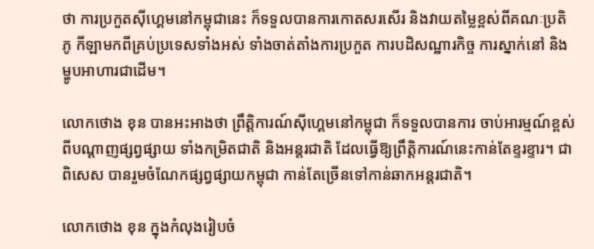ថា ការប្រកួតស៊ីហ្គេមនៅកម្ពុជានេះ ក៏ទទួលបានការកោតសរសើរ និងវាយតម្លៃខ្ពស់ពីគណៈប្រតិភូ កីឡាមកពីគ្រប់ប្រទេសទាំងអស់ ទាំងចាត់តាំងការប្រកួត ការបដិសណ្ឋារកិច្ច ការស្នាក់នៅ និងម្ហូបអាហារជាដើម។

លោកថោង ខុន បានអះអាងថា ព្រឹត្តិការណ៍ស៊ីហ្គេមនៅកម្ពុជា ក៏ទទួលបានការ ចាប់អារម្មណ៍ខ្ពស់ពីបណ្តាញផ្សព្វផ្សាយ ទាំងកម្រិតជាតិ និងអន្តរជាតិ ដែលធ្វើឱ្យព្រឹត្តិការណ៍នេះកាន់តែខ្ទរខ្ទារ។ ជាពិសេស បានរួមចំណែកផ្សព្វផ្សាយកម្ពុជា កាន់តែច្រើនទៅកាន់ឆាកអន្តរជាតិ។

លោកថោង ខុន ក្នុងកំលុងរៀបចំ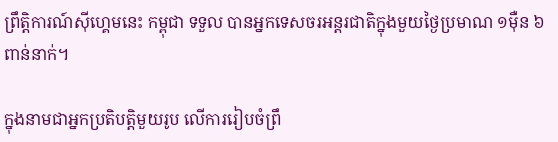ព្រឹត្តិការណ៍ស៊ីហ្គេមនេះ កម្ពុជា ទទួល បានអ្នកទេសចរអន្តរជាតិក្នុងមួយថ្ងៃប្រមាណ ១ម៉ឺន ៦ពាន់នាក់។

ក្នុងនាមជាអ្នកប្រតិបត្តិមួយរូប លើការរៀបចំព្រឹ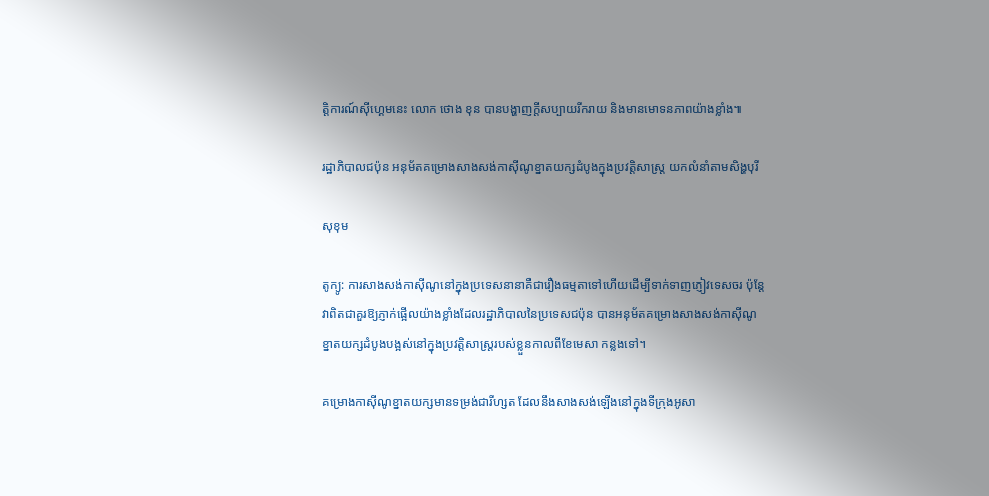ត្តិការណ៍ស៊ីហ្គេមនេះ លោក ថោង ខុន បានបង្ហាញក្តីសប្បាយរីករាយ និងមានមោទនភាពយ៉ាងខ្លាំង៕

រដ្ឋាភិបាលជប៉ុន អនុម័តគម្រោងសាងសង់កាស៊ីណូខ្នាតយក្សដំបូងក្នុងប្រវត្តិសាស្ត្រ យកលំនាំតាមសិង្ហបុរី

សុខុម

តូក្យូ: ការសាងសង់កាស៊ីណូនៅក្នុងប្រទេសនានាគឺជារឿងធម្មតាទៅហើយដើម្បីទាក់ទាញភ្ញៀវទេសចរ ប៉ុន្តែវាពិតជាគួរឱ្យភ្ញាក់ផ្អើលយ៉ាងខ្លាំងដែលរដ្ឋាភិបាលនៃប្រទេសជប៉ុន បានអនុម័តគម្រោងសាងសង់កាស៊ីណូខ្នាតយក្សដំបូងបង្អស់នៅក្នុងប្រវត្តិសាស្ត្ររបស់ខ្លួនកាលពីខែមេសា កន្លងទៅ។

គម្រោងកាស៊ីណូខ្នាតយក្សមានទម្រង់ជារីហ្សត ដែលនឹងសាងសង់ឡើងនៅក្នុងទីក្រុងអូសា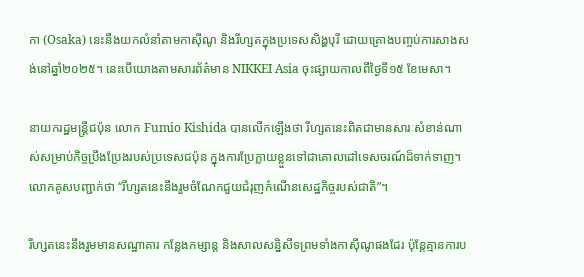កា (Osaka) នេះនឹងយកលំនាំតាមកាស៊ីណូ និងរីហ្សតក្នុងប្រទេសសិង្ហបុរី ដោយគ្រោងបញ្ចប់ការសាងសង់នៅឆ្នាំ២០២៥។ នេះបើយោងតាមសារព័ត៌មាន NIKKEI Asia ចុះផ្សាយកាលពីថ្ងៃទី១៥ ខែមេសា។

នាយករដ្ឋមន្ត្រីជប៉ុន លោក Fumio Kishida បានលើកឡើងថា រីហ្សតនេះពិតជាមានសារៈសំខាន់ណាស់សម្រាប់កិច្ចប្រឹងប្រែងរបស់ប្រទេសជប៉ុន ក្នុងការប្រែក្លាយខ្លួនទៅជាគោលដៅទេសចរណ៍ដ៏ទាក់ទាញ។ លោកគូសបញ្ជាក់ថា “រីហ្សតនេះនឹងរួមចំណែកជួយជំរុញកំណើនសេដ្ឋកិច្ចរបស់ជាតិ”។

រីហ្សតនេះនឹងរួមមានសណ្ឋាគារ កន្លែងកម្សាន្ត និងសាលសន្និសីទព្រមទាំងកាស៊ីណូផងដែរ ប៉ុន្តែគ្មានការប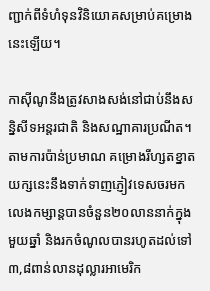ញ្ជាក់ពីទំហំទុនវិនិយោគសម្រាប់គម្រោងនេះឡើយ។

កាស៊ីណូនឹងត្រូវសាងសង់នៅជាប់នឹងសន្និសីទអន្តរជាតិ និងសណ្ឋាគារប្រណីត។ តាមការប៉ាន់ប្រមាណ គម្រោងរីហ្សតខ្នាតយក្សនេះនឹងទាក់ទាញភ្ញៀវទេសចរមកលេងកម្សាន្តបានចំនួន២០លាននាក់ក្នុងមួយឆ្នាំ និងរកចំណូលបានរហូតដល់ទៅ៣,៨ពាន់លានដុល្លារអាមេរិក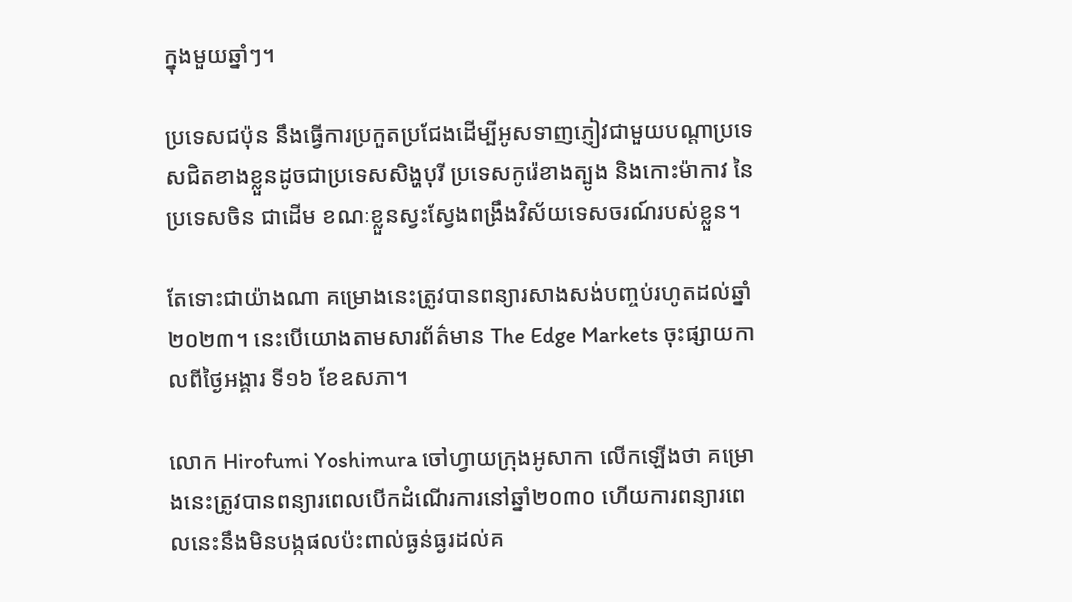ក្នុងមួយឆ្នាំៗ។

ប្រទេសជប៉ុន នឹងធ្វើការប្រកួតប្រជែងដើម្បីអូសទាញភ្ញៀវជាមួយបណ្ដាប្រទេសជិតខាងខ្លួនដូចជាប្រទេសសិង្ហបុរី ប្រទេសកូរ៉េខាងត្បូង និងកោះម៉ាកាវ នៃប្រទេសចិន ជាដើម ខណៈខ្លួនស្វះស្វែងពង្រឹងវិស័យទេសចរណ៍របស់ខ្លួន។

តែទោះជាយ៉ាងណា គម្រោងនេះត្រូវបានពន្យារសាងសង់បញ្ចប់រហូតដល់ឆ្នាំ២០២៣។ នេះបើយោងតាមសារព័ត៌មាន The Edge Markets ចុះផ្សាយកាលពីថ្ងៃអង្គារ ទី១៦ ខែឧសភា។

លោក Hirofumi Yoshimura ចៅហ្វាយក្រុងអូសាកា លើកឡើងថា គម្រោងនេះត្រូវបានពន្យារពេលបើកដំណើរការនៅឆ្នាំ២០៣០ ហើយការពន្យារពេលនេះនឹងមិនបង្កផលប៉ះពាល់ធ្ងន់ធ្ងរដល់គ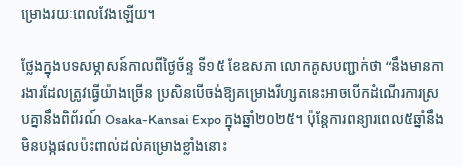ម្រោងរយៈពេលវែងឡើយ។

ថ្លែងក្នុងបទសម្ភាសន៍កាលពីថ្ងៃច័ន្ទ ទី១៥ ខែឧសភា លោកគូសបញ្ជាក់ថា “នឹងមានការងារដែលត្រូវធ្វើយ៉ាងច្រើន ប្រសិនបើចង់ឱ្យគម្រោងរីហ្សតនេះអាចបើកដំណើរការស្របគ្នានឹងពិព័រណ៍ Osaka-Kansai Expo ក្នុងឆ្នាំ២០២៥។ ប៉ុន្តែការពន្យារពេល៥ឆ្នាំនឹងមិនបង្កផលប៉ះពាល់ដល់គម្រោងខ្លាំងនោះ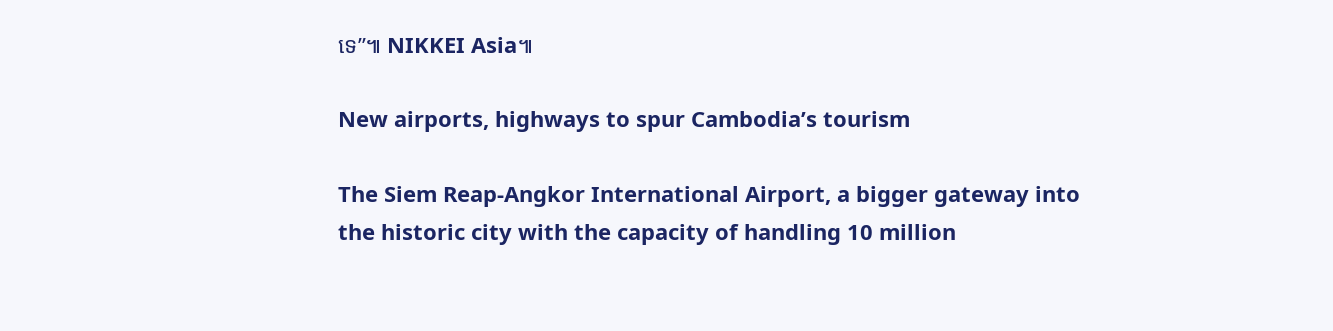ទេ”៕ NIKKEI Asia៕

New airports, highways to spur Cambodia’s tourism

The Siem Reap-Angkor International Airport, a bigger gateway into the historic city with the capacity of handling 10 million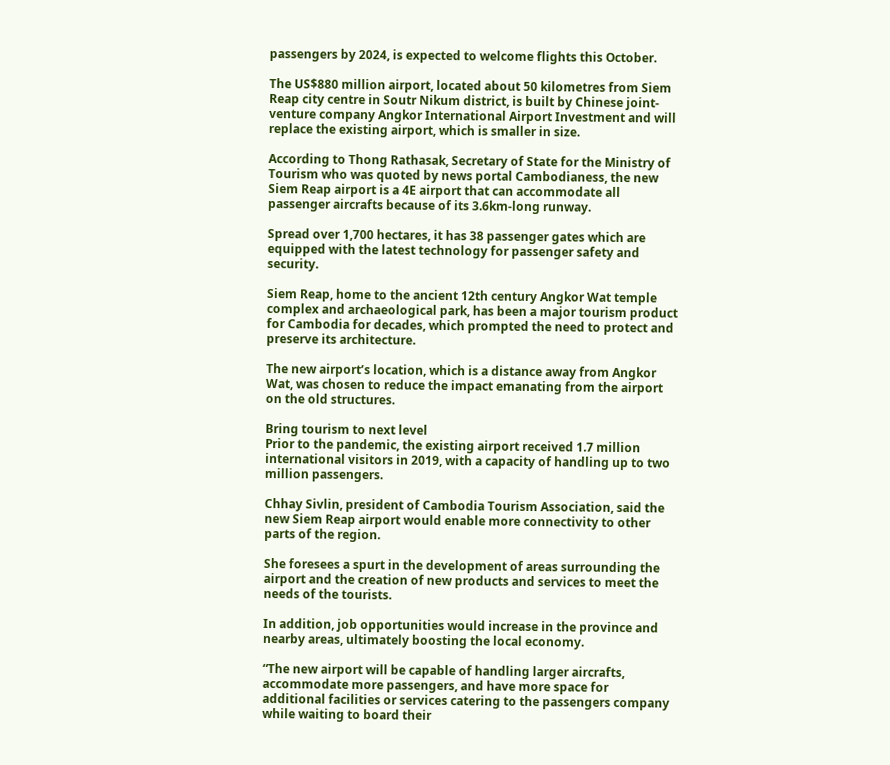passengers by 2024, is expected to welcome flights this October.

The US$880 million airport, located about 50 kilometres from Siem Reap city centre in Soutr Nikum district, is built by Chinese joint-venture company Angkor International Airport Investment and will replace the existing airport, which is smaller in size.

According to Thong Rathasak, Secretary of State for the Ministry of Tourism who was quoted by news portal Cambodianess, the new Siem Reap airport is a 4E airport that can accommodate all passenger aircrafts because of its 3.6km-long runway.

Spread over 1,700 hectares, it has 38 passenger gates which are equipped with the latest technology for passenger safety and security.

Siem Reap, home to the ancient 12th century Angkor Wat temple complex and archaeological park, has been a major tourism product for Cambodia for decades, which prompted the need to protect and preserve its architecture.

The new airport’s location, which is a distance away from Angkor Wat, was chosen to reduce the impact emanating from the airport on the old structures.

Bring tourism to next level
Prior to the pandemic, the existing airport received 1.7 million international visitors in 2019, with a capacity of handling up to two million passengers.

Chhay Sivlin, president of Cambodia Tourism Association, said the new Siem Reap airport would enable more connectivity to other parts of the region.

She foresees a spurt in the development of areas surrounding the airport and the creation of new products and services to meet the needs of the tourists.

In addition, job opportunities would increase in the province and nearby areas, ultimately boosting the local economy.

“The new airport will be capable of handling larger aircrafts, accommodate more passengers, and have more space for additional facilities or services catering to the passengers company while waiting to board their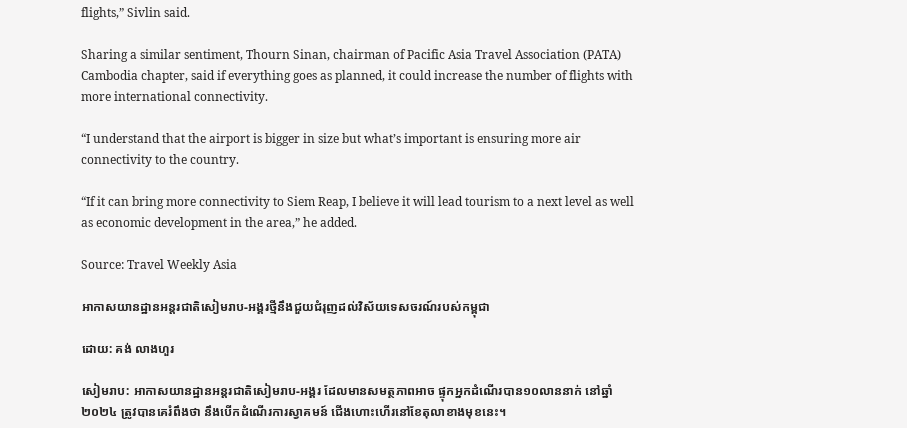flights,” Sivlin said.

Sharing a similar sentiment, Thourn Sinan, chairman of Pacific Asia Travel Association (PATA) Cambodia chapter, said if everything goes as planned, it could increase the number of flights with more international connectivity.

“I understand that the airport is bigger in size but what’s important is ensuring more air connectivity to the country.

“If it can bring more connectivity to Siem Reap, I believe it will lead tourism to a next level as well as economic development in the area,” he added.

Source: Travel Weekly Asia

អាកាសយានដ្ឋានអន្តរជាតិសៀមរាប-អង្គរថ្មីនឹងជួយជំរុញដល់វិស័យទេសចរណ៍របស់កម្ពុជា

ដោយ: គង់ លាងហួរ

សៀមរាប: អាកាសយានដ្ឋានអន្តរជាតិសៀមរាប-អង្គរ ដែលមានសមត្ថភាពអាច ផ្ទុកអ្នកដំណើរបាន១០លាននាក់ នៅឆ្នាំ២០២៤ ត្រូវបានគេរំពឹងថា នឹងបើកដំណើរការស្វាគមន៍ ជើងហោះហើរនៅខែតុលាខាងមុខនេះ។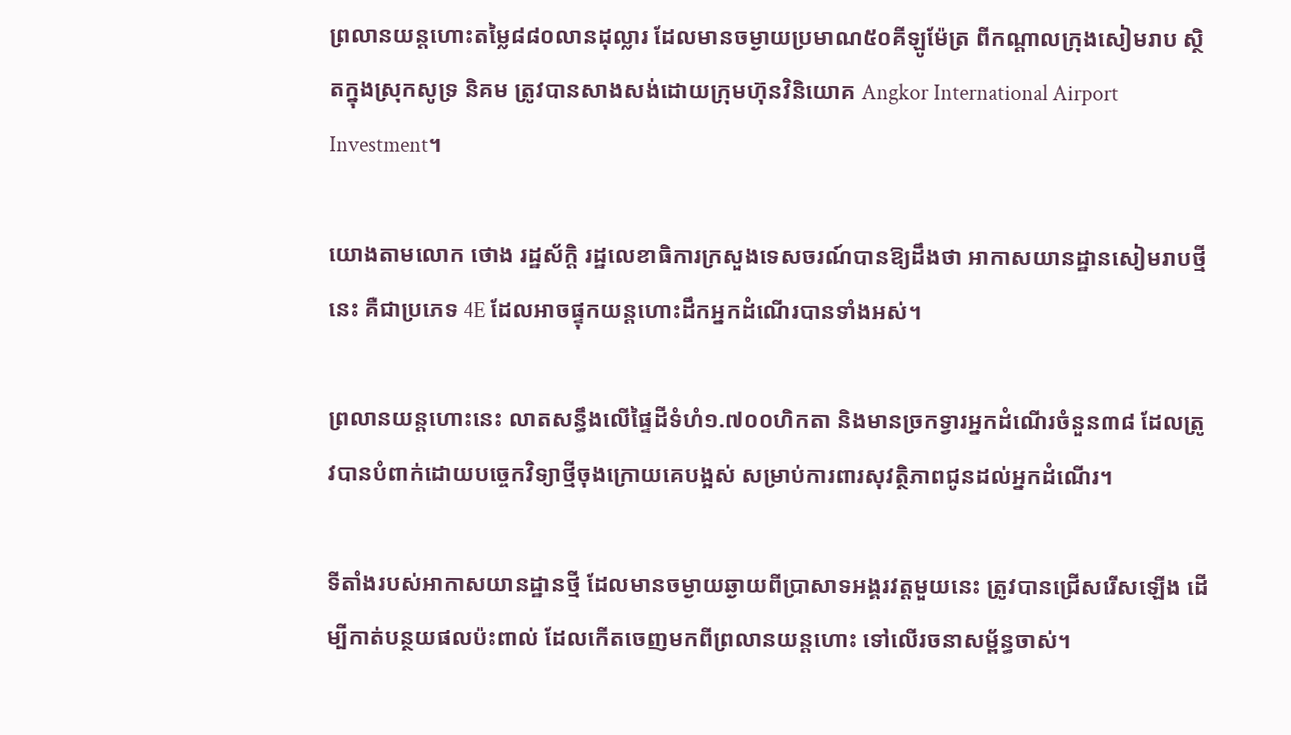ព្រលានយន្តហោះតម្លៃ៨៨០លានដុល្លារ ដែលមានចម្ងាយប្រមាណ៥០គីឡូម៉ែត្រ ពីកណ្តាលក្រុងសៀមរាប ស្ថិតក្នុងស្រុកសូទ្រ និគម ត្រូវបានសាងសង់ដោយក្រុមហ៊ុនវិនិយោគ Angkor International Airport Investment។

យោងតាមលោក ថោង រដ្ឋស័ក្តិ រដ្ឋលេខាធិការក្រសួងទេសចរណ៍បានឱ្យដឹងថា អាកាសយានដ្ឋានសៀមរាបថ្មីនេះ គឺជាប្រភេទ 4E ដែលអាចផ្ទុកយន្តហោះដឹកអ្នកដំណើរបានទាំងអស់។

ព្រលានយន្តហោះនេះ លាតសន្ធឹងលើផ្ទៃដីទំហំ១.៧០០ហិកតា និងមានច្រកទ្វារអ្នកដំណើរចំនួន៣៨ ដែលត្រូវបានបំពាក់ដោយបច្ចេកវិទ្យាថ្មីចុងក្រោយគេបង្អស់ សម្រាប់ការពារសុវត្ថិភាពជូនដល់អ្នកដំណើរ។

ទីតាំងរបស់អាកាសយានដ្ឋានថ្មី ដែលមានចម្ងាយឆ្ងាយពីប្រាសាទអង្គរវត្តមួយនេះ ត្រូវបានជ្រើសរើសឡើង ដើម្បីកាត់បន្ថយផលប៉ះពាល់ ដែលកើតចេញមកពីព្រលានយន្តហោះ ទៅលើរចនាសម្ព័ន្ធចាស់។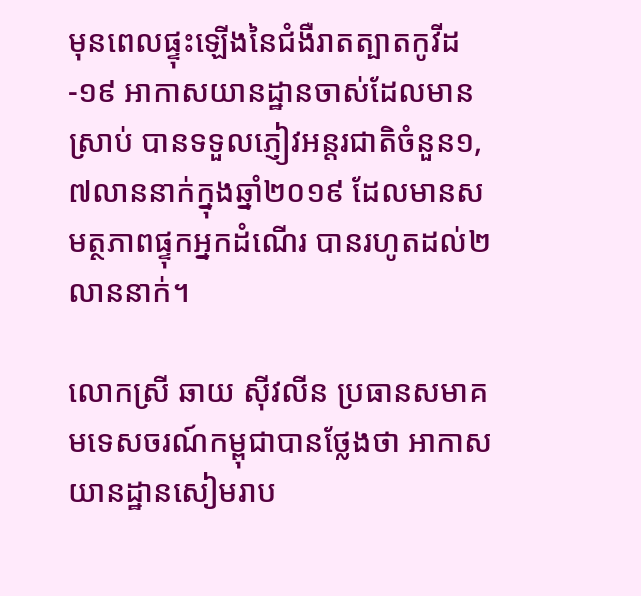មុនពេលផ្ទុះឡើងនៃជំងឺរាតត្បាតកូវីដ-១៩ អាកាសយានដ្ឋានចាស់ដែលមានស្រាប់ បានទទួលភ្ញៀវអន្តរជាតិចំនួន១,៧លាននាក់ក្នុងឆ្នាំ២០១៩ ដែលមានសមត្ថភាពផ្ទុកអ្នកដំណើរ បានរហូតដល់២លាននាក់។

លោកស្រី ឆាយ ស៊ីវលីន ប្រធានសមាគមទេសចរណ៍កម្ពុជាបានថ្លែងថា អាកាសយានដ្ឋានសៀមរាប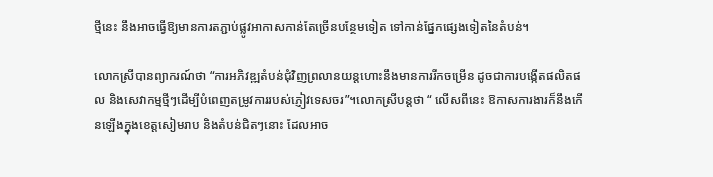ថ្មីនេះ នឹងអាចធ្វើឱ្យមានការតភ្ជាប់ផ្លូវអាកាសកាន់តែច្រើនបន្ថែមទៀត ទៅកាន់ផ្នែកផ្សេងទៀតនៃតំបន់។

លោកស្រីបានព្យាករណ៍ថា “ការអភិវឌ្ឍតំបន់ជុំវិញព្រលានយន្តហោះនឹងមានការរីកចម្រើន ដូចជាការបង្កើតផលិតផល និងសេវាកម្មថ្មីៗដើម្បីបំពេញតម្រូវការរបស់ភ្ញៀវទេសចរ”។លោកស្រីបន្តថា “ លើសពីនេះ ឱកាសការងារក៏នឹងកើនឡើងក្នុងខេត្តសៀមរាប និងតំបន់ជិតៗនោះ ដែលអាច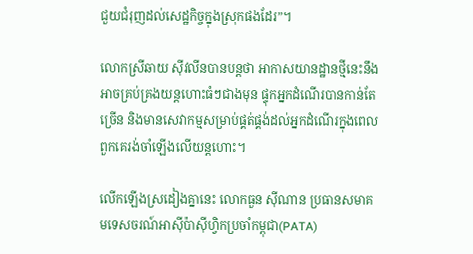ជួយជំរុញដល់សេដ្ឋកិច្ចក្នុងស្រុកផងដែរ”។

លោកស្រីឆាយ ស៊ីវលីនបានបន្តថា អាកាសយានដ្ឋានថ្មីនេះនឹងអាចគ្រប់គ្រងយន្តហោះធំៗជាងមុន ផ្ទុកអ្នកដំណើរបានកាន់តែច្រើន និងមានសេវាកម្មសម្រាប់ផ្គត់ផ្គង់ដល់អ្នកដំណើរក្នុងពេលពួកគេរង់ចាំឡើងលើយន្តហោះ។

លើកឡើងស្រដៀងគ្នានេះ លោកធួន ស៊ីណាន ប្រធានសមាគមទេសចរណ៍អាស៊ីប៉ាស៊ីហ្វិកប្រចាំកម្ពុជា(PATA)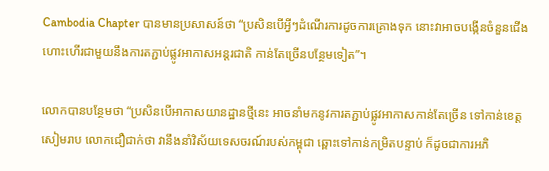Cambodia Chapter បានមានប្រសាសន៍ថា “ប្រសិនបើអ្វីៗដំណើរការដូចការគ្រោងទុក នោះវាអាចបង្កើនចំនួនជើងហោះហើរជាមួយនឹងការតភ្ជាប់ផ្លូវអាកាសអន្តរជាតិ កាន់តែច្រើនបន្ថែមទៀត”។

លោកបានបន្ថែមថា “ប្រសិនបើអាកាសយានដ្ឋានថ្មីនេះ អាចនាំមកនូវការតភ្ជាប់ផ្លូវអាកាសកាន់តែច្រើន ទៅកាន់ខេត្តសៀមរាប លោកជឿជាក់ថា វានឹងនាំវិស័យទេសចរណ៍របស់កម្ពុជា ឆ្ពោះទៅកាន់កម្រិតបន្ទាប់ ក៏ដូចជាការអភិ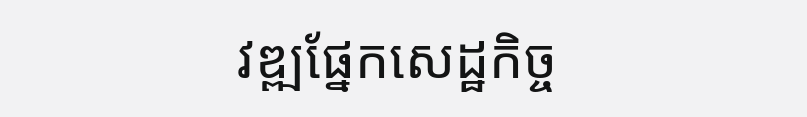វឌ្ឍផ្នែកសេដ្ឋកិច្ច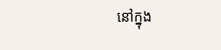នៅក្នុង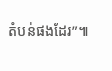តំបន់ផងដែរ”៕